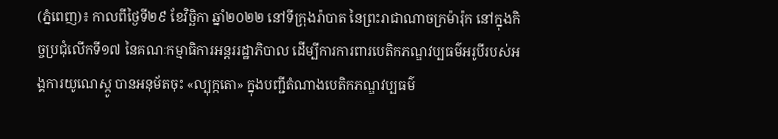(ភ្នំពេញ)៖ កាលពីថ្ងៃទី២៩ ខែវិច្ឆិកា ឆ្នាំ២០២២ នៅទីក្រុងរ៉ាបាត នៃព្រះរាជាណាចក្រម៉ារ៉ុក នៅក្នុងកិច្ចប្រជុំលើកទី១៧ នៃគណៈកម្មាធិការអន្តររដ្ឋាភិបាល ដើម្បីការការពារបេតិកភណ្ឌវប្បធម៌អរូបីរបស់អង្គការយូណេស្កូ បានអនុម័តចុះ «ល្បុក្កតោ» ក្នុងបញ្ជីតំណាងបេតិកភណ្ឌវប្បធម៌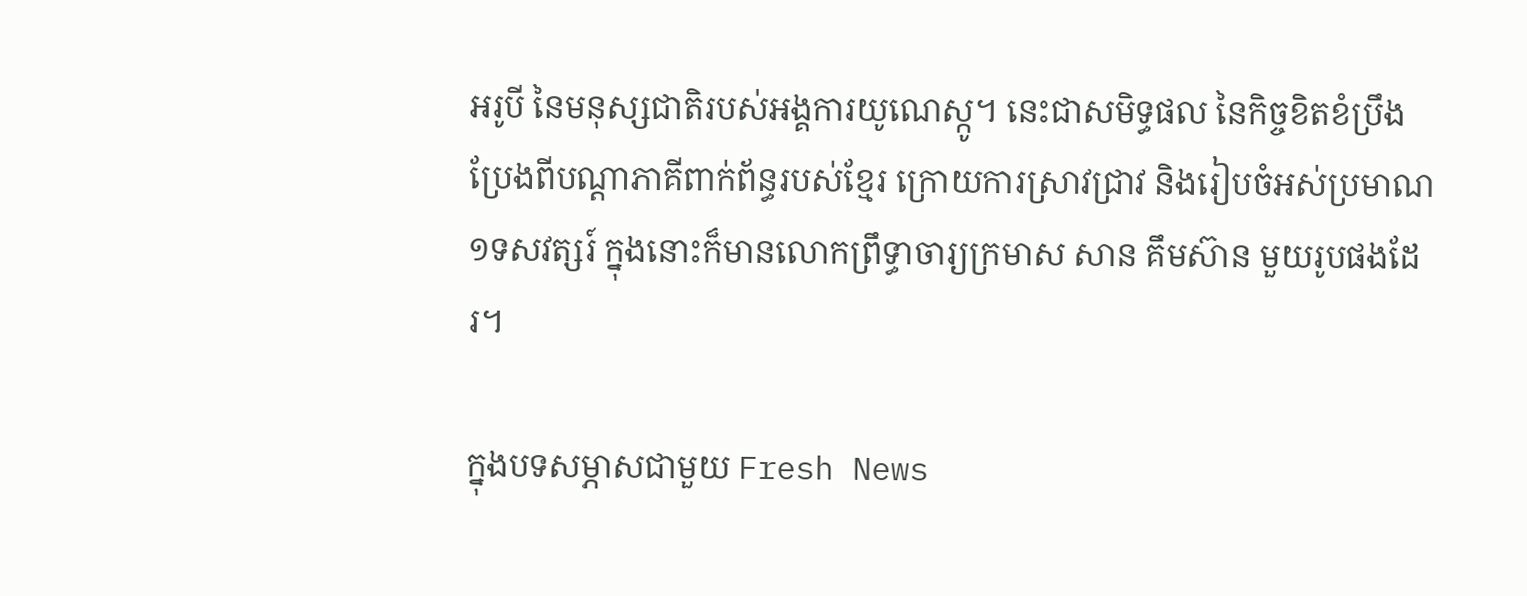អរូបី នៃមនុស្សជាតិរបស់អង្គការយូណេស្កូ។ នេះជាសមិទ្ធផល នៃកិច្ចខិតខំប្រឹងប្រែងពីបណ្តាភាគីពាក់ព័ន្ធរបស់ខ្មែរ ក្រោយការស្រាវជ្រាវ និងរៀបចំអស់ប្រមាណ ១ទសវត្សរ៍ ក្នុងនោះក៏មានលោកព្រឹទ្ធាចារ្យក្រមាស សាន គឹមស៊ាន មួយរូបផងដែរ។

ក្នុងបទសម្ភាសជាមួយ Fresh News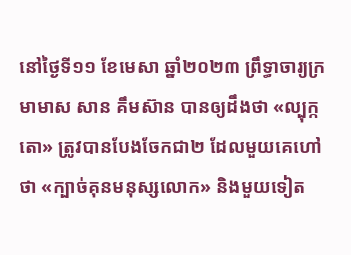នៅថ្ងៃទី១១ ខែមេសា ឆ្នាំ២០២៣ ព្រឹទ្ធាចារ្យក្រមាមាស សាន គឹមស៊ាន បានឲ្យដឹងថា «ល្បុក្កតោ» ត្រូវបានបែងចែកជា២ ដែលមួយគេហៅថា «ក្បាច់គុនមនុស្សលោក» និងមួយទៀត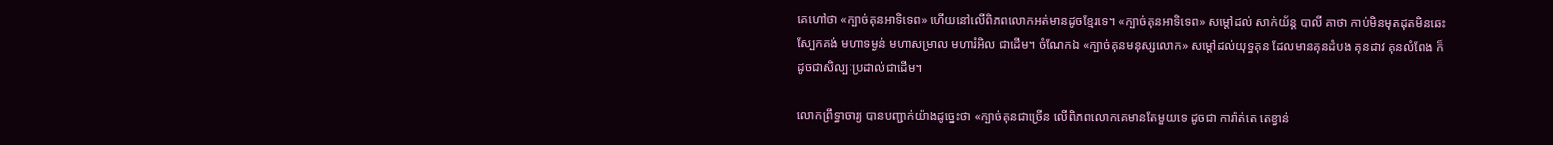គេហៅថា «ក្បាច់គុនអាទិទេព» ហើយនៅលើពិភពលោកអត់មានដូចខ្មែរទេ។ «ក្បាច់គុនអាទិទេព» សម្តៅដល់ សាក់យ័ន្ត បាលី គាថា កាប់មិនមុតដុតមិនឆេះ ស្បែកគង់ មហាទម្ងន់ មហាសម្រាល មហារំអិល ជាដើម។ ចំណែកឯ «ក្បាច់គុនមនុស្សលោក» សម្តៅដល់យុទ្ធគុន ដែលមានគុនដំបង គុនដាវ គុនលំពែង ក៏ដូចជាសិល្បៈប្រដាល់ជាដើម។

លោកព្រឹទ្ធាចារ្យ បានបញ្ជាក់យ៉ាងដូច្នេះថា «ក្បាច់គុនជាច្រើន លើពិភពលោកគេមានតែមួយទេ ដូចជា ការ៉ាត់តេ តេខ្វាន់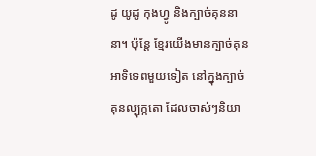ដូ យូដូ កុងហ្វូ និងក្បាច់គុននានា។ ប៉ុន្តែ ខ្មែរយើងមានក្បាច់គុនអាទិទេពមួយទៀត នៅក្នុងក្បាច់គុនល្បុក្កតោ ដែលចាស់ៗនិយា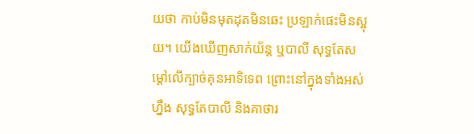យថា កាប់មិនមុតដុតមិនឆេះ ប្រឡាក់ផេះមិនស្អុយ។ យើងឃើញសាក់យ័ន្ត ឬបាលី សុទ្ធតែសម្តៅលើក្បាច់គុនអាទិទេព ព្រោះនៅក្នុងទាំងអស់ហ្នឹង សុទ្ធតែបាលី និងគាថារ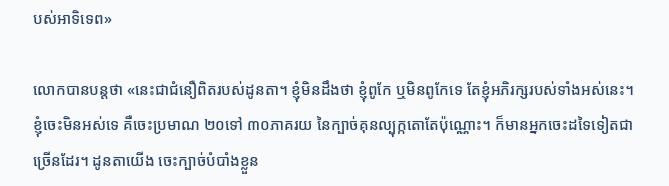បស់អាទិទេព»

លោកបានបន្តថា «នេះជាជំនឿពិតរបស់ដូនតា។ ខ្ញុំមិនដឹងថា ខ្ញុំពូកែ ឬមិនពូកែទេ តែខ្ញុំអភិរក្សរបស់ទាំងអស់នេះ។ ខ្ញុំចេះមិនអស់ទេ គឺចេះប្រមាណ ២០ទៅ ៣០ភាគរយ នៃក្បាច់គុនល្បុក្កតោតែប៉ុណ្ណោះ។ ក៏មានអ្នកចេះដទៃទៀតជាច្រើនដែរ។ ដូនតាយើង ចេះក្បាច់បំបាំងខ្លួន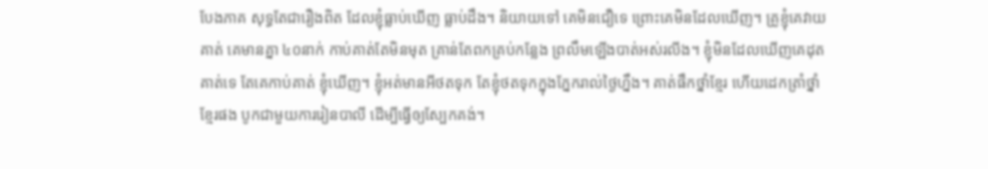បែងភាគ សុទ្ធតែជារឿងពិត ដែលខ្ញុំធ្លាប់ឃើញ ធ្លាប់ដឹង។ និយាយទៅ គេមិនជឿទេ ព្រោះគេមិនដែលឃើញ។ គ្រូខ្ញុំគេវាយគាត់ គេមានគ្នា ៤០នាក់ កាប់គាត់តែមិនមុត គ្រាន់តែពកគ្រប់កន្លែង ព្រលឹមឡើងបាត់អស់រលីង។ ខ្ញុំមិនដែលឃើញគេដុតគាត់ទេ តែគេកាប់គាត់ ខ្ញុំឃើញ។ ខ្ញុំអត់មានអីថតទុក តែខ្ញុំថតទុកក្នុងភ្នែករាល់ថ្ងៃហ្នឹង។ គាត់ផឹកថ្នាំខ្មែរ ហើយដេកត្រាំថ្នាំខ្មែរផង បូកជាមួយការរៀនបាលី ដើម្បីធ្វើឲ្យស្បែកគង់។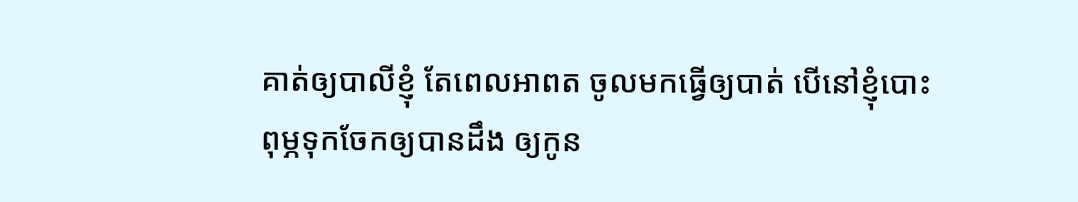គាត់ឲ្យបាលីខ្ញុំ តែពេលអាពត ចូលមកធ្វើឲ្យបាត់ បើនៅខ្ញុំបោះពុម្ភទុកចែកឲ្យបានដឹង ឲ្យកូន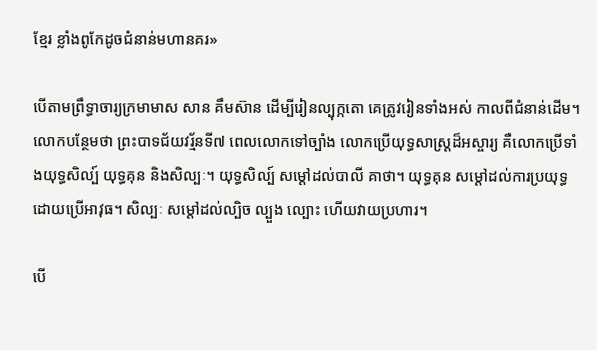ខ្មែរ ខ្លាំងពូកែដូចជំនាន់មហានគរ»

បើតាមព្រឹទ្ធាចារ្យក្រមាមាស សាន គឹមស៊ាន ដើម្បីរៀនល្បុក្កតោ គេត្រូវរៀនទាំងអស់ កាលពីជំនាន់ដើម។ លោកបន្ថែមថា ព្រះបាទជ័យវរ្ម័នទី៧ ពេលលោកទៅច្បាំង លោកប្រើយុទ្ធសាស្ត្រដ៏អស្ចារ្យ គឺលោកប្រើទាំងយុទ្ធសិល្ប៍ យុទ្ធគុន និងសិល្បៈ។ យុទ្ធសិល្ប៍ សម្តៅដល់បាលី គាថា។ យុទ្ធគុន សម្តៅដល់ការប្រយុទ្ធដោយប្រើអាវុធ។ សិល្បៈ សម្តៅដល់ល្បិច ល្បួង ល្បោះ ហើយវាយប្រហារ។

បើ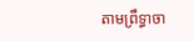តាមព្រឹទ្ធាចា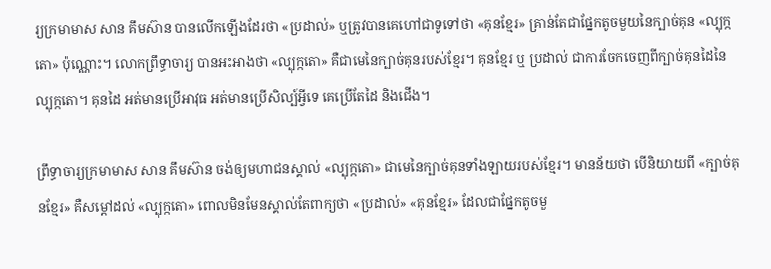រ្យក្រមាមាស សាន គឹមស៊ាន បានលើកឡើងដែរថា «ប្រដាល់» ឬត្រូវបានគេហៅជាទូទៅថា «គុនខ្មែរ» គ្រាន់តែជាផ្នែកតូចមួយនៃក្បាច់គុន «ល្បុក្កតោ» ប៉ុណ្ណោះ។ លោកព្រឹទ្ធាចារ្យ បានអះអាងថា «ល្បុក្កតោ» គឺជាមេនៃក្បាច់គុនរបស់ខ្មែរ។ គុនខ្មែរ ឬ ប្រដាល់ ជាការចែកចេញពីក្បាច់គុនដៃនៃល្បុក្កតោ។ គុនដៃ អត់មានប្រើអាវុធ អត់មានប្រើសិល្ប៍អ្វីទេ គេប្រើតែដៃ និងជើង។

ព្រឹទ្ធាចារ្យក្រមាមាស សាន គឹមស៊ាន ចង់ឲ្យមហាជនស្គាល់ «ល្បុក្កតោ» ជាមេនៃក្បាច់គុនទាំងឡាយរបស់ខ្មែរ។ មានន័យថា បើនិយាយពី «ក្បាច់គុនខ្មែរ» គឺសម្តៅដល់ «ល្បុក្កតោ» ពោលមិនមែនស្គាល់តែពាក្យថា «ប្រដាល់» «គុនខ្មែរ» ដែលជាផ្នែកតូចមួ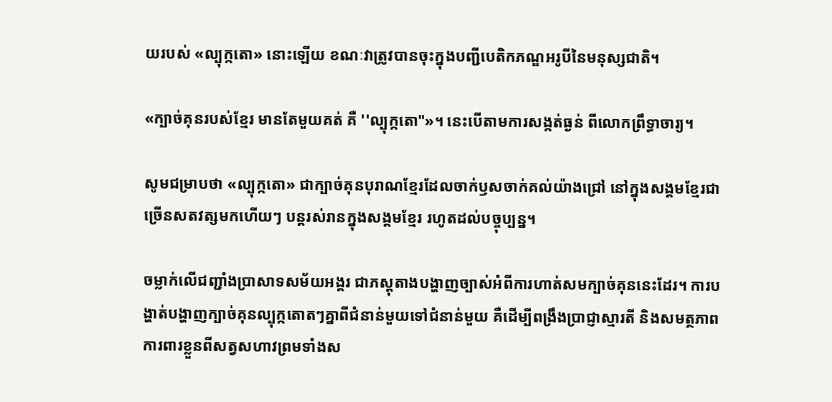យរបស់ «ល្បុក្កតោ» នោះឡើយ ខណៈវាត្រូវបានចុះក្នុងបញ្ជីបេតិកភណ្ឌអរូបីនៃមនុស្សជាតិ។

«ក្បាច់គុនរបស់ខ្មែរ មានតែមួយគត់ គឺ ''ល្បុក្កតោ"»។ នេះបើតាមការសង្កត់ធ្ងន់ ពីលោកព្រឹទ្ធាចារ្យ។

សូមជម្រាបថា «ល្បុក្កតោ» ជាក្បាច់គុនបុរាណខ្មែរដែលចាក់ឫសចាក់គល់យ៉ាងជ្រៅ នៅក្នុងសង្គមខ្មែរជាច្រើនសតវត្សមកហើយៗ បន្តរស់រានក្នុងសង្គមខ្មែរ រហូតដល់បច្ចុប្បន្ន។

ចម្លាក់លើជញ្ជាំងប្រាសាទសម័យអង្គរ ជាភស្តុតាងបង្ហាញច្បាស់អំពីការហាត់សមក្បាច់គុននេះដែរ។ ការបង្ហាត់បង្ហាញក្បាច់គុនល្បុក្កតោតៗគ្នាពីជំនាន់មួយទៅជំនាន់មួយ គឺដើម្បីពង្រឹងប្រាជ្ញាស្មារតី និងសមត្ថភាពការពារខ្លួនពីសត្វសហាវព្រមទាំងស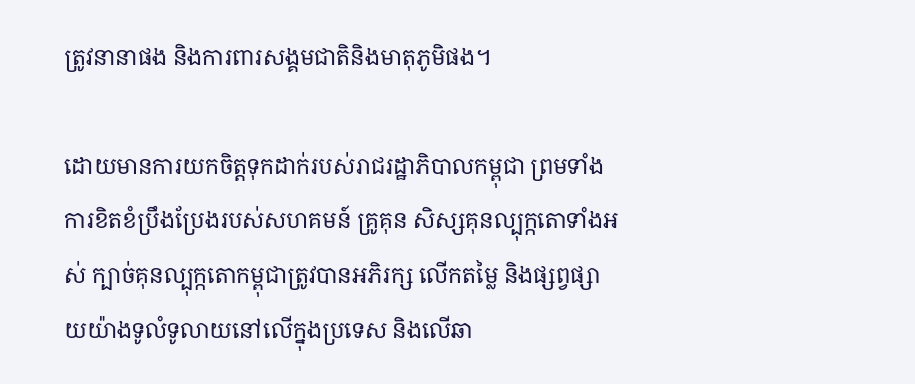ត្រូវនានាផង និងការពារសង្គមជាតិនិងមាតុភូមិផង។

ដោយមានការយកចិត្តទុកដាក់របស់រាជរដ្ឋាភិបាលកម្ពុជា ព្រមទាំងការខិតខំប្រឹងប្រែងរបស់សហគមន៍ គ្រូគុន សិស្សគុនល្បុក្កតោទាំងអស់ ក្បាច់គុនល្បុក្កតោកម្ពុជាត្រូវបានអភិរក្ស លើកតម្លៃ និងផ្សព្វផ្សាយយ៉ាងទូលំទូលាយនៅលើក្នុងប្រទេស និងលើឆា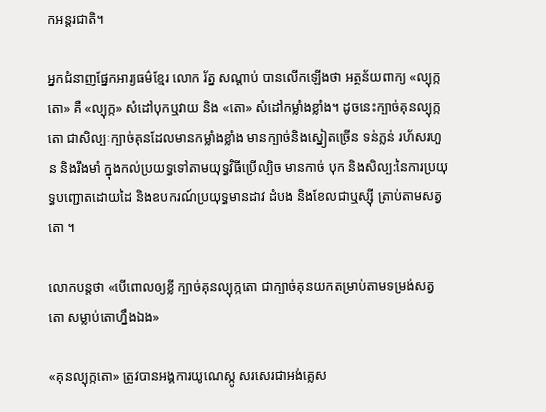កអន្តរជាតិ។

អ្នកជំនាញផ្នែកអារ្យធម៌ខ្មែរ លោក រ័ត្ន សណ្ដាប់ បានលើកឡើងថា អត្ថន័យពាក្យ «ល្បុក្កតោ» គឺ «ល្បុក្ក» សំដៅបុកឬវាយ និង «តោ» សំដៅកម្លាំងខ្លាំង។ ដូចនេះក្បាច់គុនល្បុក្កតោ ជាសិល្បៈក្បាច់គុនដែលមានកម្លាំងខ្លាំង មានក្បាច់និងស្នៀតច្រើន ទន់ភ្លន់ រហ័សរហួន និងរឹងមាំ ក្នុងកល់ប្រយទ្ធទៅតាមយុទ្ធវិធីប្រើល្បិច មានកាច់ បុក និងសិល្ប:នៃការប្រយុទ្ធបញ្ជោតដោយដៃ និងឧបករណ៍ប្រយុទ្ធមានដាវ ដំបង និងខែលជាឬស្ស៊ី ត្រាប់តាមសត្វតោ ។

លោកបន្តថា «បើពោលឲ្យខ្លី ក្បាច់គុនល្បុក្កតោ ជាក្បាច់គុនយកតម្រាប់តាមទម្រង់សត្វតោ សម្លាប់តោហ្នឹងឯង»

«គុនល្បុក្កតោ» ត្រូវបានអង្គការយូណេស្កូ សរសេរជាអង់គ្លេស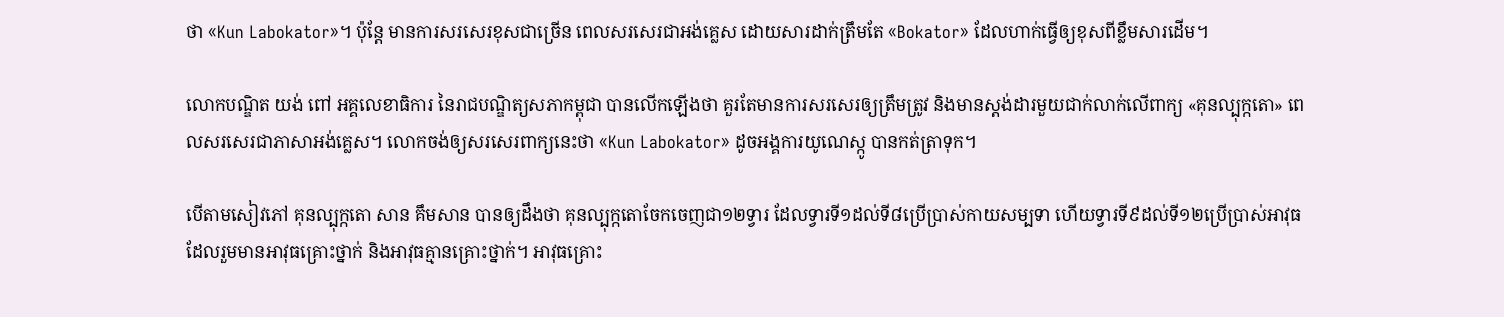ថា «Kun Labokator»។ ប៉ុន្តែ មានការសរសេរខុសជាច្រើន ពេលសរសេរជាអង់គ្លេស ដោយសារដាក់ត្រឹមតែ «Bokator» ដែលហាក់ធ្វើឲ្យខុសពីខ្លឹមសារដើម។

លោកបណ្ឌិត យង់ ពៅ អគ្គលេខាធិការ នៃរាជបណ្ឌិត្យសភាកម្ពុជា បានលើកឡើងថា គួរតែមានការសរសេរឲ្យត្រឹមត្រូវ និងមានស្តង់ដារមួយជាក់លាក់លើពាក្យ «គុនល្បុក្កតោ» ពេលសរសេរជាភាសាអង់គ្លេស។ លោកចង់ឲ្យសរសេរពាក្យនេះថា «Kun Labokator» ដូចអង្គការយូណេស្កូ បានកត់ត្រាទុក។

បើតាមសៀវភៅ គុនល្បុក្កតោ សាន គឹមសាន បានឲ្យដឹងថា គុនល្បុក្កតោចែកចេញជា១២ទ្វារ ដែលទ្វារទី១ដល់ទី៨ប្រើប្រាស់កាយសម្បទា ហើយទ្វារទី៩ដល់ទី១២ប្រើប្រាស់អាវុធ ដែលរួមមានអាវុធគ្រោះថ្នាក់ និងអាវុធគ្មានគ្រោះថ្នាក់។ អាវុធគ្រោះ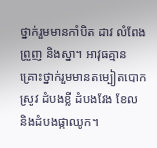ថ្នាក់រួមមានកាំបិត ដាវ លំពែង ព្រួញ និងស្នា។ អាវុធគ្មានគ្រោះថ្នាក់រួមមានតម្បៀតបោកស្រូវ ដំបងខ្លី ដំបងវែង ខែល និងដំបងផ្កាឈូក។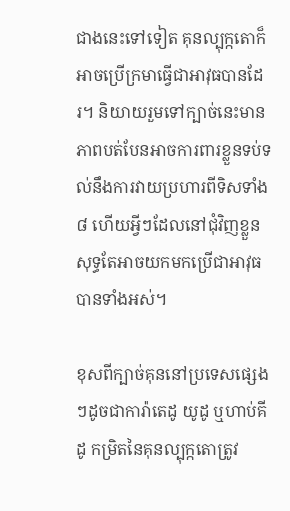ជាងនេះទៅទៀត គុនល្បុក្កតោក៏អាចប្រើក្រមាធ្វើជាអាវុធបានដែរ។ និយាយរួមទៅក្បាច់នេះមានភាពបត់បែនអាចការពារខ្លួនទប់ទល់នឹងការវាយប្រហារពីទិសទាំង៨ ហើយអ្វីៗដែលនៅជុំវិញខ្លួនសុទ្ធតែអាចយកមកប្រើជាអាវុធបានទាំងអស់។

ខុសពីក្បាច់គុននៅប្រទេសផ្សេងៗដូចជាការ៉ាតេដូ យូដូ ឬហាប់គីដូ កម្រិតនៃគុនល្បុក្កតោត្រូវ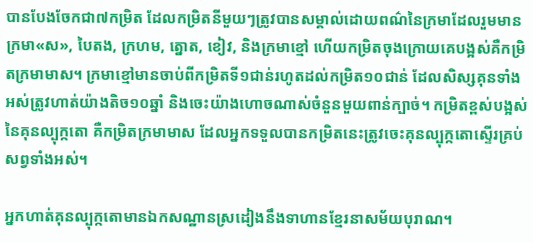បានបែងចែកជា៧កម្រិត ដែលកម្រិតនីមួយៗត្រូវបានសម្គាល់ដោយពណ៌នៃក្រមាដែលរួមមាន ក្រមា«ស», បៃតង, ក្រហម, ត្នោត, ខៀវ, និងក្រមាខ្មៅ ហើយកម្រិតចុងក្រោយគេបង្អស់គឺកម្រិតក្រមាមាស។ ក្រមាខ្មៅមានចាប់ពីកម្រិតទី១ជាន់រហូតដល់កម្រិត១០ជាន់ ដែលសិស្សគុនទាំងអស់ត្រូវហាត់យ៉ាងតិច១០ឆ្នាំ និងចេះយ៉ាងហោចណាស់ចំនួនមួយពាន់ក្បាច់។ កម្រិតខ្ពស់បង្អស់នៃគុនល្បុក្កតោ គឺកម្រិតក្រមាមាស ដែលអ្នកទទួលបានកម្រិតនេះត្រូវចេះគុនល្បុក្កតោស្ទើរគ្រប់សព្វទាំងអស់។

អ្នកហាត់គុនល្បុក្កតោមានឯកសណ្ឋានស្រដៀងនឹងទាហានខ្មែរនាសម័យបុរាណ។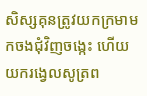សិស្សគុនត្រូវយកក្រមាមកចងជុំវិញចង្កេះ ហើយយករង្វេលសូត្រព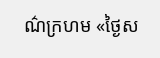ណ៌ក្រហម «ថ្ងៃស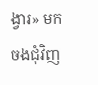ង្វារ» មកចងជុំវិញ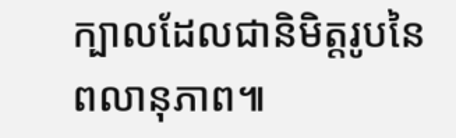ក្បាលដែលជានិមិត្តរូបនៃពលានុភាព៕